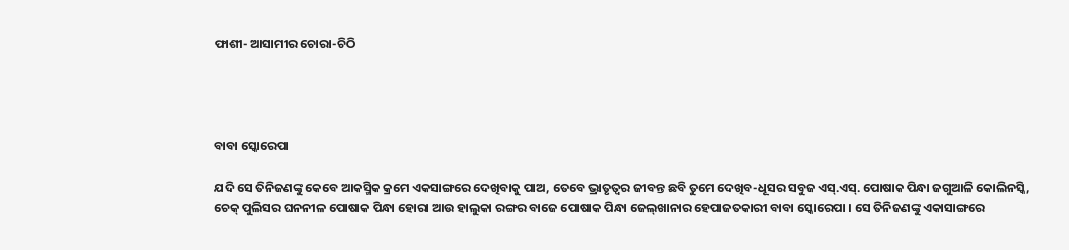ଫାଶୀ- ଆସାମୀର ଚୋରା-ଚିଠି




ବାବା ସ୍କୋରେପା

ଯଦି ସେ ତିନିଜଣଙ୍କୁ କେବେ ଆକସ୍ମିକ କ୍ରମେ ଏକସାଙ୍ଗରେ ଦେଖିବାକୁ ପାଅ, ତେବେ ଭ୍ରାତୃତ୍ବର ଜୀବନ୍ତ ଛବି ତୁମେ ଦେଖିବ-ଧୂସର ସବୁଜ ଏସ୍‌.ଏସ୍‌. ପୋଷାକ ପିନ୍ଧା ଜଗୁଆଳି କୋଲିନସ୍କି, ଚେକ୍‌ ପୁଲିସର ଘନନୀଳ ପୋଷାକ ପିନ୍ଧା ହୋରା ଆଉ ହାଲୁକା ରଙ୍ଗର ବାଜେ ପୋଷାକ ପିନ୍ଧା ଜେଲ୍‌ଖାନାର ହେପାଜତକାରୀ ବାବା ସ୍କୋରେପା । ସେ ତିନିଜଣଙ୍କୁ ଏକାସାଙ୍ଗରେ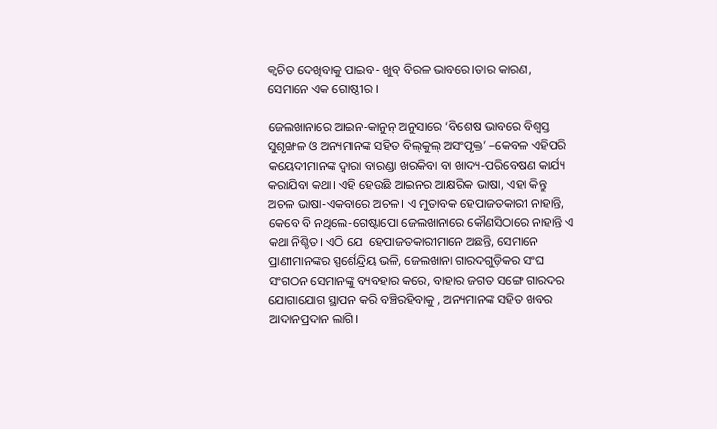କ୍ବଚିତ ଦେଖିବାକୁ ପାଇବ- ଖୁବ୍‌ ବିରଳ ଭାବରେ।ତାର କାରଣ, ସେମାନେ ଏକ ଗୋଷ୍ଠୀର ।

ଜେଲଖାନାରେ ଆଇନ-କାନୁନ୍‌ ଅନୁସାରେ ‘ବିଶେଷ ଭାବରେ ବିଶ୍ବସ୍ତ ସୁଶୃଙ୍ଖଳ ଓ ଅନ୍ୟମାନଙ୍କ ସହିତ ବିଲ୍‌କୁଲ୍‌ ଅସଂପୃକ୍ତ’ –କେବଳ ଏହିପରି କୟେଦୀମାନଙ୍କ ଦ୍ବାରା ବାରଣ୍ଡା ଖରକିବା ବା ଖାଦ୍ୟ-ପରିବେଷଣ କାର୍ଯ୍ୟ କରାଯିବା କଥା। ଏହି ହେଉଛି ଆଇନର ଆକ୍ଷରିକ ଭାଷା, ଏହା କିନ୍ତୁ ଅଚଳ ଭାଷା-ଏକବାରେ ଅଚଳ। ଏ ମୁତାବକ ହେପାଜତକାରୀ ନାହାନ୍ତି, କେବେ ବି ନଥିଲେ-ଗେଷ୍ଟାପୋ ଜେଲଖାନାରେ କୌଣସିଠାରେ ନାହାନ୍ତି ଏ କଥା ନିଶ୍ଚିତ। ଏଠି ଯେ  ହେପାଜତକାରୀମାନେ ଅଛନ୍ତି, ସେମାନେ ପ୍ରାଣୀମାନଙ୍କର ସ୍ପର୍ଶେନ୍ଦ୍ରିୟ ଭଳି, ଜେଲଖାନା ଗାରଦଗୁଡ଼ିକର ସଂଘ ସଂଗଠନ ସେମାନଙ୍କୁ ବ୍ୟବହାର କରେ, ବାହାର ଜଗତ ସଙ୍ଗେ ଗାରଦର ଯୋଗାଯୋଗ ସ୍ଥାପନ କରି ବଞ୍ଚିରହିବାକୁ , ଅନ୍ୟମାନଙ୍କ ସହିତ ଖବର ଆଦାନପ୍ରଦାନ ଲାଗି।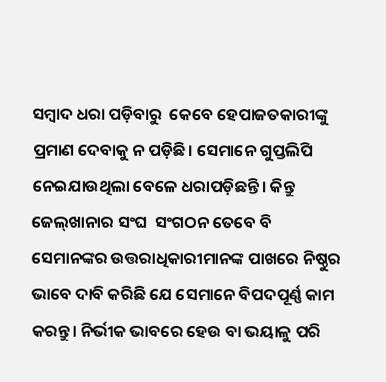ସମ୍ବାଦ ଧରା ପଡ଼ିବାରୁ  କେବେ ହେପାଜତକାରୀଙ୍କୁ ପ୍ରମାଣ ଦେବାକୁ ନ ପଡ଼ିଛି। ସେମାନେ ଗୁପ୍ତଲିପି  ନେଇଯାଉଥିଲା ବେଳେ ଧରାପଡ଼ିଛନ୍ତି। କିନ୍ତୁ ଜେଲ୍‌ଖାନାର ସଂଘ  ସଂଗଠନ ତେବେ ବି ସେମାନଙ୍କର ଉତ୍ତରାଧିକାରୀମାନଙ୍କ ପାଖରେ ନିଷ୍ଠୁର ଭାବେ ଦାବି କରିଛି ଯେ ସେମାନେ ବିପଦପୂର୍ଣ୍ଣ କାମ କରନ୍ତୁ। ନିର୍ଭୀକ ଭାବରେ ହେଉ ବା ଭୟାଳୁ ପରି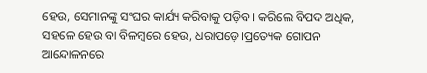ହେଉ, ସେମାନଙ୍କୁ ସଂଘର କାର୍ଯ୍ୟ କରିବାକୁ ପଡ଼ିବ। କରିଲେ ବିପଦ ଅଧିକ, ସହଳେ ହେଉ ବା ବିଳମ୍ବରେ ହେଉ, ଧରାପଡ଼େ।ପ୍ରତ୍ୟେକ ଗୋପନ ଆନ୍ଦୋଳନରେ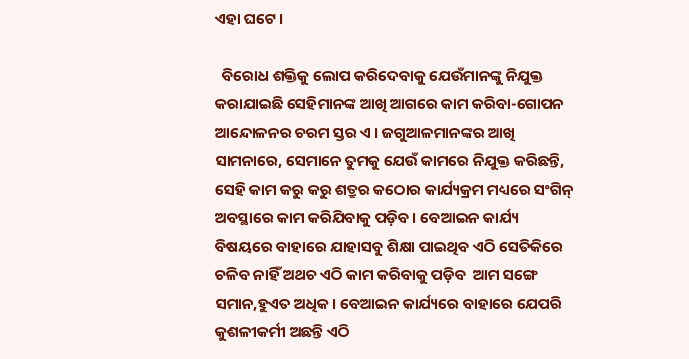ଏହା ଘଟେ।

  ବିରୋଧ ଶକ୍ତିକୁ ଲୋପ କରିଦେବାକୁ ଯେଉଁମାନଙ୍କୁ ନିଯୁକ୍ତ କରାଯାଇଛି ସେହିମାନଙ୍କ ଆଖି ଆଗରେ କାମ କରିବା-ଗୋପନ ଆନ୍ଦୋଳନର ଚରମ ସ୍ତର ଏ । ଜଗୁଆଳମାନଙ୍କର ଆଖି ସାମନାରେ, ସେମାନେ ତୁମକୁ ଯେଉଁ କାମରେ ନିଯୁକ୍ତ କରିଛନ୍ତି, ସେହି କାମ କରୁ କରୁ ଶତ୍ରୁର କଠୋର କାର୍ଯ୍ୟକ୍ରମ ମଧ୍ୟରେ ସଂଗିନ୍‌ ଅବସ୍ଥାରେ କାମ କରିଯିବାକୁ ପଡ଼ିବ। ବେଆଇନ କାର୍ଯ୍ୟ ବିଷୟରେ ବାହାରେ ଯାହାସବୁ ଶିକ୍ଷା ପାଇଥିବ ଏଠି ସେତିକିରେ ଚଳିବ ନାହିଁ ଅଥଚ ଏଠି କାମ କରିବାକୁ ପଡ଼ିବ  ଆମ ସଙ୍ଗେ ସମାନ,ହୁଏତ ଅଧିକ। ବେଆଇନ କାର୍ଯ୍ୟରେ ବାହାରେ ଯେପରି କୁଶଳୀକର୍ମୀ ଅଛନ୍ତି ଏଠି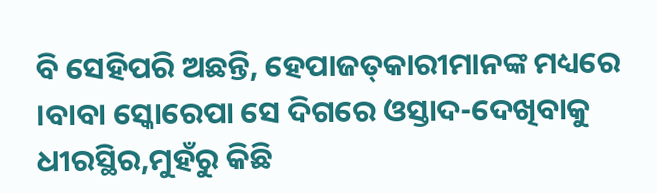ବି ସେହିପରି ଅଛନ୍ତି, ହେପାଜତ୍‌କାରୀମାନଙ୍କ ମଧ୍ୟରେ ।ବାବା ସ୍କୋରେପା ସେ ଦିଗରେ ଓସ୍ତାଦ-ଦେଖିବାକୁ ଧୀରସ୍ଥିର,ମୁହଁରୁ କିଛି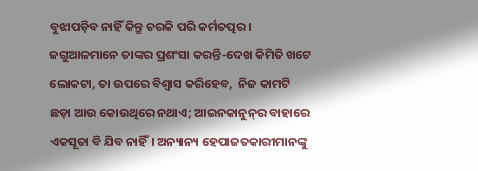ବୁଝାପଡ଼ିବ ନାହିଁ କିନ୍ତୁ ଚରକି ପରି କର୍ମତତ୍ପର। ଜଗୁଆଳମାନେ ତାଙ୍କର ପ୍ରଶଂସା କରନ୍ତି-ଦେଖ କିମିତି ଖଟେ ଲୋକଟା, ତା ଉପରେ ବିଶ୍ବାସ କରିହେବ,  ନିଜ କାମଟି ଛଡ଼ା ଆଉ କୋଉଥିରେ ନଥାଏ; ଆଇନକାନୁନ୍‌ର ବାହାରେ ଏକସୂତା ବି ଯିବ ନାହିଁ। ଅନ୍ୟାନ୍ୟ ହେପାଜତକାରୀମାନଙ୍କୁ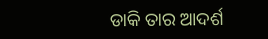ଡାକି ତାର ଆଦର୍ଶ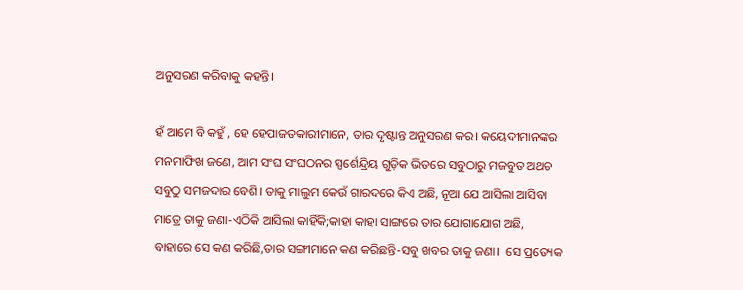ଅନୁସରଣ କରିବାକୁ କହନ୍ତି।

ହଁ ଆମେ ବି କହୁଁ , ହେ ହେପାଜତକାରୀମାନେ, ତାର ଦୃଷ୍ଟାନ୍ତ ଅନୁସରଣ କର। କୟେଦୀମାନଙ୍କର ମନମାଫିଖ ଜଣେ, ଆମ ସଂଘ ସଂଘଠନର ସ୍ପର୍ଶେନ୍ଦ୍ରିୟ ଗୁଡ଼ିକ ଭିତରେ ସବୁଠାରୁ ମଜବୁତ ଅଥଚ ସବୁଠୁ ସମଜଦାର ବେଶି। ତାକୁ ମାଲୁମ କେଉଁ ଗାରଦରେ କିଏ ଅଛି, ନୂଆ ଯେ ଆସିଲା ଆସିବା ମାତ୍ରେ ତାକୁ ଜଣା-ଏଠିକି ଆସିଲା କାହିଁକି;କାହା କାହା ସାଙ୍ଗରେ ତାର ଯୋଗାଯୋଗ ଅଛି, ବାହାରେ ସେ କଣ କରିଛି,ତାର ସଙ୍ଗୀମାନେ କଣ କରିଛନ୍ତି-ସବୁ ଖବର ତାକୁ ଜଣା।  ସେ ପ୍ରତ୍ୟେକ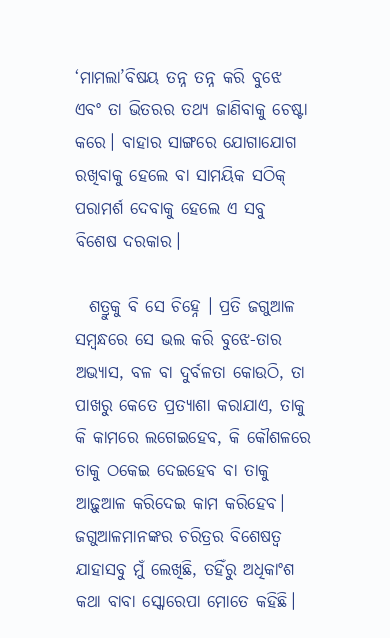‘ମାମଲା’ବିଷୟ ତନ୍ନ ତନ୍ନ କରି ବୁଝେ ଏବଂ ତା ଭିତରର ତଥ୍ୟ ଜାଣିବାକୁ ଚେଷ୍ଟା କରେ। ବାହାର ସାଙ୍ଗରେ ଯୋଗାଯୋଗ ରଖିବାକୁ ହେଲେ ବା ସାମୟିକ ସଠିକ୍‌ ପରାମର୍ଶ ଦେବାକୁ ହେଲେ ଏ ସବୁ ବିଶେଷ ଦରକାର।

  ଶତ୍ରୁକୁ ବି ସେ ଚିହ୍ନେ । ପ୍ରତି ଜଗୁଆଳ ସମ୍ବନ୍ଧରେ ସେ ଭଲ କରି ବୁଝେ-ତାର ଅଭ୍ୟାସ, ବଳ ବା ଦୁର୍ବଳତା କୋଉଠି, ତା ପାଖରୁ କେତେ ପ୍ରତ୍ୟାଶା କରାଯାଏ, ତାକୁ କି କାମରେ ଲଗେଇହେବ, କି କୌଶଳରେ ତାକୁ ଠକେଇ ଦେଇହେବ ବା ତାକୁ ଆଢ଼ୁଆଳ କରିଦେଇ କାମ କରିହେବ। ଜଗୁଆଳମାନଙ୍କର ଚରିତ୍ରର ବିଶେଷତ୍ବ ଯାହାସବୁ ମୁଁ ଲେଖିଛି, ତହିଁରୁ ଅଧିକାଂଶ କଥା ବାବା ସ୍କୋରେପା ମୋତେ କହିଛି।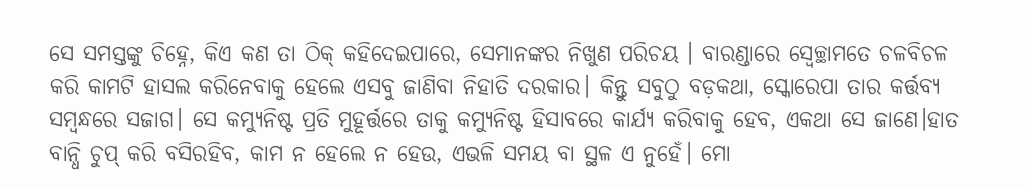ସେ ସମସ୍ତଙ୍କୁ ଚିହ୍ନେ, କିଏ କଣ ତା ଠିକ୍‌ କହିଦେଇପାରେ, ସେମାନଙ୍କର ନିଖୁଣ ପରିଚୟ । ବାରଣ୍ଡାରେ ସ୍ବେଚ୍ଛାମତେ ଚଳବିଚଳ  କରି କାମଟି ହାସଲ କରିନେବାକୁ ହେଲେ ଏସବୁ ଜାଣିବା ନିହାତି ଦରକାର। କିନ୍ତୁ ସବୁଠୁ ବଡ଼କଥା, ସ୍କୋରେପା ତାର କର୍ତ୍ତବ୍ୟ ସମ୍ବନ୍ଧରେ ସଜାଗ। ସେ କମ୍ୟୁନିଷ୍ଟ ପ୍ରତି ମୁହୂର୍ତ୍ତରେ ତାକୁ କମ୍ୟୁନିଷ୍ଟ ହିସାବରେ କାର୍ଯ୍ୟ କରିବାକୁ ହେବ, ଏକଥା ସେ ଜାଣେ।ହାତ ବାନ୍ଧି ଚୁପ୍‌ କରି ବସିରହିବ, କାମ ନ ହେଲେ ନ ହେଉ, ଏଭଳି ସମୟ ବା ସ୍ଥଳ ଏ ନୁହେଁ। ମୋ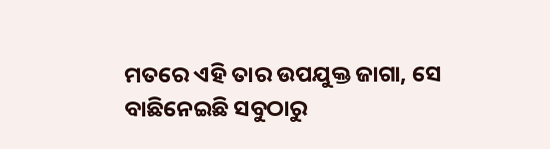ମତରେ ଏହି ତାର ଉପଯୁକ୍ତ ଜାଗା, ସେ ବାଛିନେଇଛି ସବୁଠାରୁ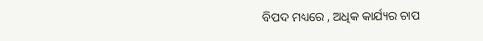ବିପଦ ମଧ୍ୟରେ , ଅଧିକ କାର୍ଯ୍ୟର ଚାପ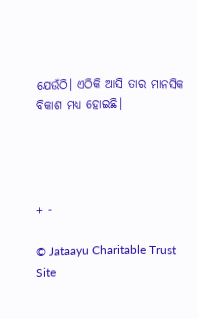ଯେଉଁଠି। ଏଠିକି ଆସି ତାର ମାନସିକ ବିକାଶ ମଧ୍ୟ ହୋଇଛି।




+ -

© Jataayu Charitable Trust
Site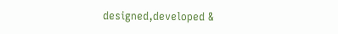designed,developed &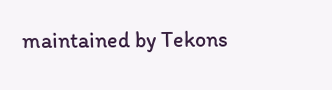maintained by Tekons